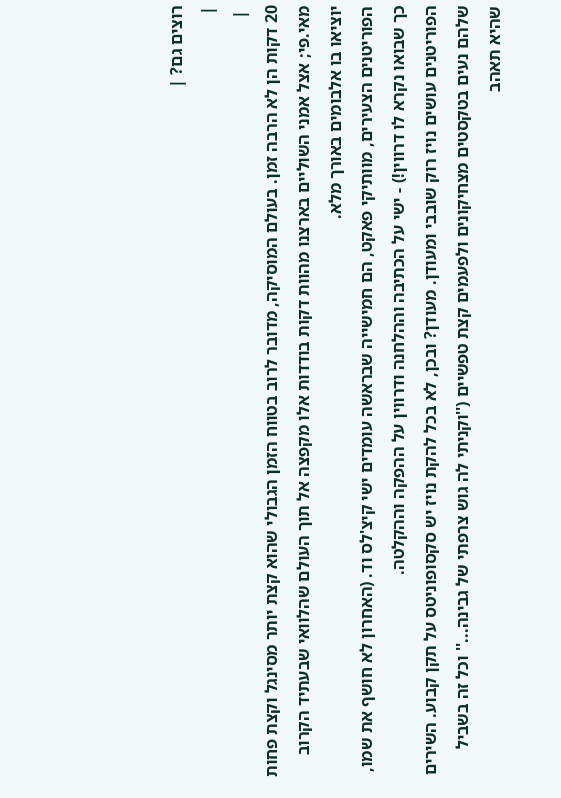רוצים גם? |
|
 |
20 דקות הן לא הרבה זמן. בעולם המוסיקה, מדובר לרוב בטווח הזמן הגבולי שהוא קצת יותר מסינגל וקצת פחות מאי.פי; אצל אמני השוליים בארצנו מהוות דקות בודדות אלו מקפצה אל תוך העולם שהלוואי שבעתיד הקרוב יוציאו בו אלבומים באורך מלא.
הפוריטנים הצעירים, מוותיקי פאקט, הם חמישייה שבראשה עומדים ישי קיצ'לס וד. (האחרון לא חושף את שמו, כך שבואו נקרא לו דרווין!) - ישי על הכתיבה וההלחנה ודרווין על ההפקה וההקלטה.
הפוריטנים עושים נויז רוק שובבי ומעודן. מעודן? ובכן, לא בכל להקת נויז יש סקסופוניטס על תקן קבוע. השירים שלהם נעים בטקסטים מצחיקונים ולפעמים קצת טפשיים (''וקניתי לה גוש צרפתי של גבינה...'' וכל זה בשביל שהיא תאהב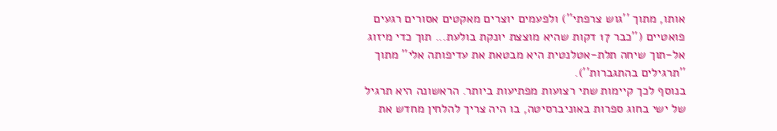אותו, מתוך ''גוש צרפתי'') ולפעמים יוצרים מאקטים אסורים רגעים פואטיים (''כבר 17 דקות שהיא מוצצת יונקת בולעת... תוך כדי מיזוג אל-תוך שיחה תלת-אטלנטית היא מבטאת את עדיפותה אלי'' מתוך ''תרגילים בהתגברות'').
בנוסף לכך קיימות שתי רצועות מפתיעות ביותר. הראשונה היא תרגיל של ישי בחוג ספרות באוניברסיטה, בו היה צריך להלחין מחדש את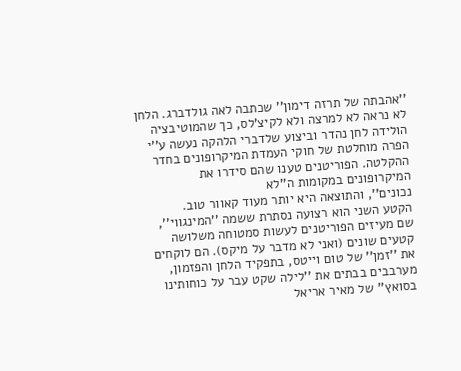''אהבתה של תרזה דימון'' שכתבה לאה גולדברג. הלחן לא נראה לא למרצה ולא לקיצ'לס, כך שהמוטיבציה הולידה לחן נהדר וביצוע שלדברי הלהקה נעשה ע''י הפרה מוחלטת של חוקי העמדת המיקרופונים בחדר ההקלטה. הפוריטנים טענו שהם סידרו את המיקרופונים במקומות ה''לא
נכונים'', והתוצאה היא יותר מעוד קאוור טוב.
הקטע השני הוא רצועה נסתרת ששמה ''המינגווי'', שם מעיזים הפוריטנים לעשות סמטוחה משלושה קטעים שונים (ואני לא מדבר על מיקס). הם לוקחים את ''זמן'' של טום וייטס, בתפקיד הלחן והפזמון, מערבבים בבתים את ''לילה שקט עבר על כוחותינו בסואץ'' של מאיר אריאל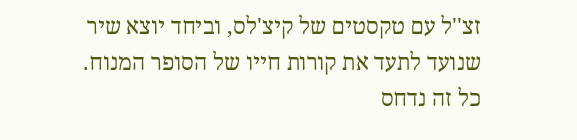זצ''ל עם טקסטים של קיצ'לס, וביחד יוצא שיר שנועד לתעד את קורות חייו של הסופר המנוח.
כל זה נדחס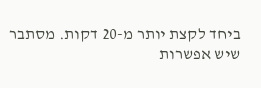ביחד לקצת יותר מ-20 דקות. מסתבר שיש אפשרות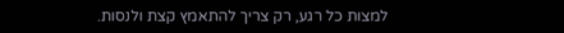למצות כל רגע, רק צריך להתאמץ קצת ולנסות.